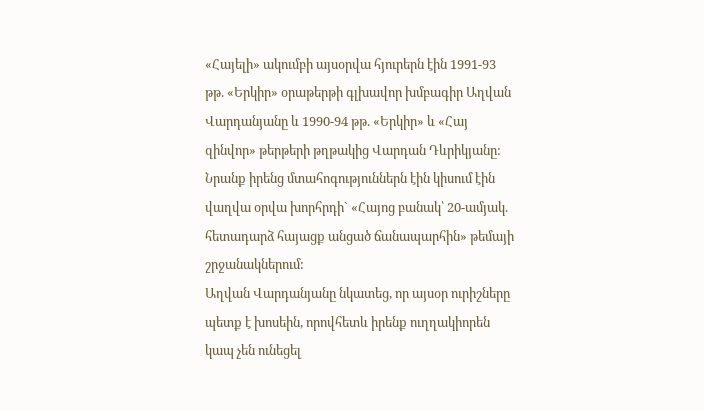«Հայելի» ակումբի այսօրվա հյուրերն էին 1991-93 թթ. «Երկիր» օրաթերթի գլխավոր խմբագիր Աղվան Վարդանյանը և 1990-94 թթ. «Երկիր» և «Հայ զինվոր» թերթերի թղթակից Վարդան Դևրիկյանը: Նրանք իրենց մտահոգություններն էին կիսում էին վաղվա օրվա խորհրդի` «Հայոց բանակ՝ 20-ամյակ. հետադարձ հայացք անցած ճանապարհին» թեմայի շրջանակներում:
Աղվան Վարդանյանը նկատեց, որ այսօր ուրիշները պետք է խոսեին, որովհետև իրենք ուղղակիորեն կապ չեն ունեցել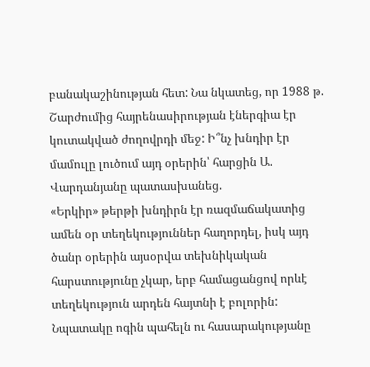բանակաշինության հետ: Նա նկատեց, որ 1988 թ. Շարժումից հայրենասիրության էներգիա էր կուտակված ժողովրդի մեջ: Ի՞նչ խնդիր էր մամուլը լուծում այդ օրերին՝ հարցին Ա. Վարդանյանը պատասխանեց.
«Երկիր» թերթի խնդիրն էր ռազմաճակատից ամեն օր տեղեկություններ հաղորդել, իսկ այդ ծանր օրերին այսօրվա տեխնիկական հարստությունը չկար, երբ համացանցով որևէ տեղեկություն արդեն հայտնի է բոլորին: Նպատակը ոգին պահելն ու հասարակությանը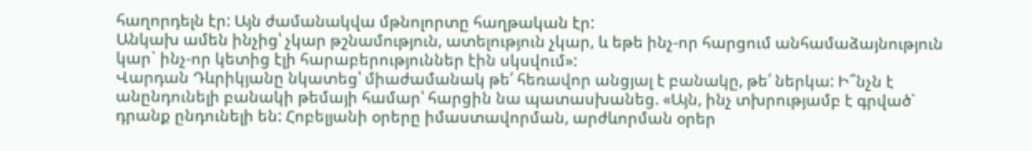հաղորդելն էր: Այն ժամանակվա մթնոլորտը հաղթական էր:
Անկախ ամեն ինչից՝ չկար թշնամություն, ատելություն չկար, և եթե ինչ-որ հարցում անհամաձայնություն կար` ինչ-որ կետից էլի հարաբերություններ էին սկսվում»:
Վարդան Դևրիկյանը նկատեց՝ միաժամանակ թե՛ հեռավոր անցյալ է բանակը, թե՛ ներկա: Ի՞նչն է անընդունելի բանակի թեմայի համար՝ հարցին նա պատասխանեց. «Այն, ինչ տխրությամբ է գրված` դրանք ընդունելի են: Հոբելյանի օրերը իմաստավորման, արժևորման օրեր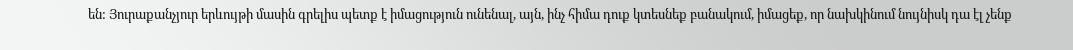են: Յուրաքանչյուր երևույթի մասին գրելիս պետք է իմացություն ունենալ, այն, ինչ հիմա դուք կտեսնեք բանակում, իմացեք, որ նախկինում նույնիսկ դա էլ չենք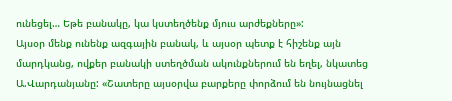ունեցել… Եթե բանակը, կա կստեղծենք մյուս արժեքները»:
Այսօր մենք ունենք ազգային բանակ, և այսօր պետք է հիշենք այն մարդկանց, ովքեր բանակի ստեղծման ակունքներում են եղել, նկատեց Ա.Վարդանյանը: «Շատերը այսօրվա բարքերը փորձում են նույնացնել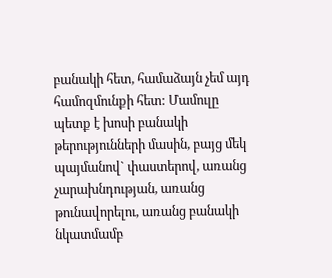բանակի հետ, համաձայն չեմ այդ համոզմունքի հետ: Մամուլը պետք է խոսի բանակի թերությունների մասին, բայց մեկ պայմանով` փաստերով, առանց չարախնդության, առանց թունավորելու, առանց բանակի նկատմամբ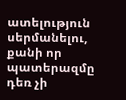ատելություն սերմանելու, քանի որ պատերազմը դեռ չի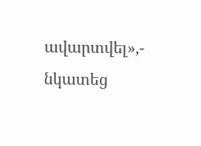ավարտվել»,- նկատեց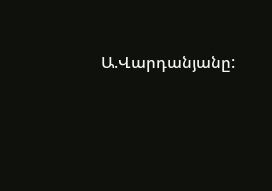Ա.Վարդանյանը: